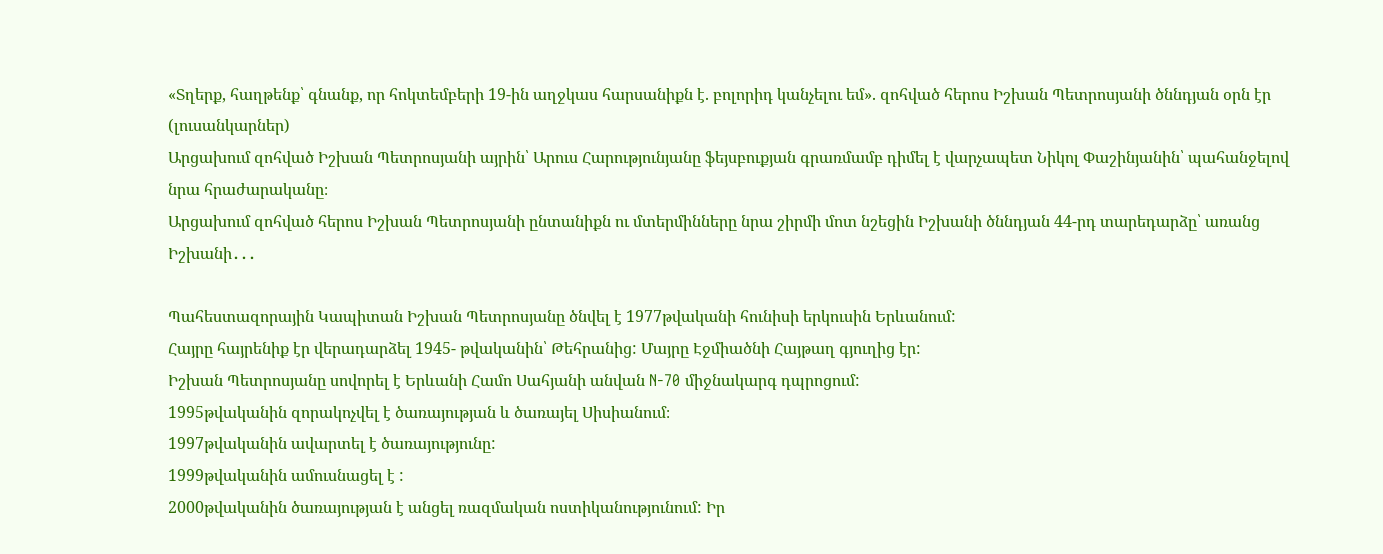«Տղերք, հաղթենք՝ գնանք, որ հոկտեմբերի 19-ին աղջկաս հարսանիքն է. բոլորիդ կանչելու եմ». զոհված հերոս Իշխան Պետրոսյանի ծննդյան օրն էր (լուսանկարներ)
Արցախում զոհված Իշխան Պետրոսյանի այրին՝ Արուս Հարությունյանը ֆեյսբուքյան գրառմամբ դիմել է վարչապետ Նիկոլ Փաշինյանին՝ պահանջելով նրա հրաժարականը։
Արցախում զոհված հերոս Իշխան Պետրոսյանի ընտանիքն ու մտերմինները նրա շիրմի մոտ նշեցին Իշխանի ծննդյան 44-րդ տարեդարձը՝ առանց Իշխանի․․․

Պահեստազորային Կապիտան Իշխան Պետրոսյանը ծնվել է 1977թվականի հունիսի երկուսին Երևանում:
Հայրը հայրենիք էր վերադարձել 1945- թվականին՝ Թեհրանից: Մայրը Էջմիածնի Հայթաղ գյուղից էր:
Իշխան Պետրոսյանը սովորել է Երևանի Համո Սահյանի անվան N-70 միջնակարգ դպրոցում:
1995թվականին զորակոչվել է ծառայության և ծառայել Սիսիանում։
1997թվականին ավարտել է ծառայությունը:
1999թվականին ամուսնացել է :
2000թվականին ծառայության է անցել ռազմական ոստիկանությունում: Իր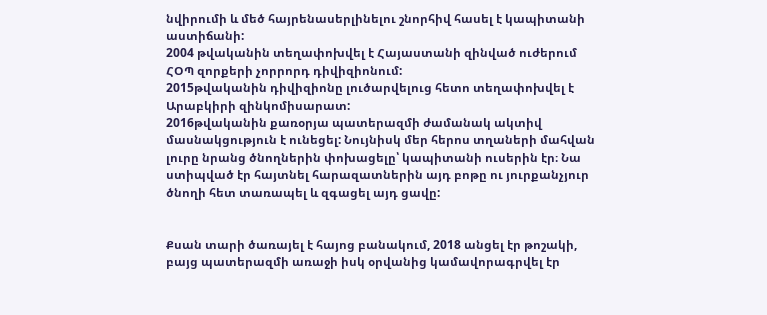նվիրումի և մեծ հայրենասերլինելու շնորհիվ հասել է կապիտանի աստիճանի:
2004 թվականին տեղափոխվել է Հայաստանի զինված ուժերում ՀՕՊ զորքերի չորրորդ դիվիզիոնում:
2015թվականին դիվիզիոնը լուծարվելուց հետո տեղափոխվել է Արաբկիրի զինկոմիսարատ:
2016թվականին քառօրյա պատերազմի ժամանակ ակտիվ մասնակցություն է ունեցել: Նույնիսկ մեր հերոս տղաների մահվան լուրը նրանց ծնողներին փոխացելը՝ կապիտանի ուսերին էր։ Նա ստիպված էր հայտնել հարազատներին այդ բոթը ու յուրքանչյուր ծնողի հետ տառապել և զգացել այդ ցավը:


Քսան տարի ծառայել է հայոց բանակում, 2018 անցել էր թոշակի, բայց պատերազմի առաջի իսկ օրվանից կամավորագրվել էր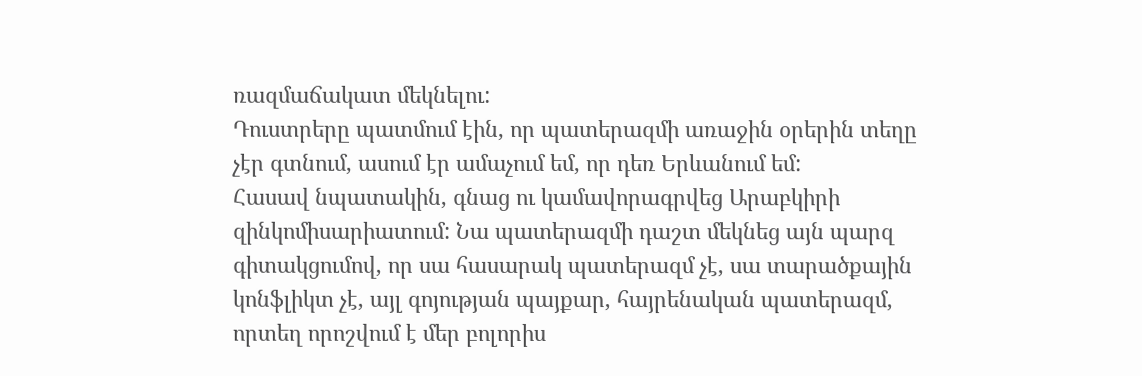ռազմաճակատ մեկնելու:
Դուստրերը պատմում էին, որ պատերազմի առաջին օրերին տեղը չէր գտնում, ասում էր ամաչում եմ, որ դեռ Երևանում եմ:
Հասավ նպատակին, գնաց ու կամավորագրվեց Արաբկիրի զինկոմիսարիատում: Նա պատերազմի դաշտ մեկնեց այն պարզ գիտակցումով, որ սա հասարակ պատերազմ չէ, սա տարածքային կոնֆլիկտ չէ, այլ գոյության պայքար, հայրենական պատերազմ, որտեղ որոշվում է մեր բոլորիս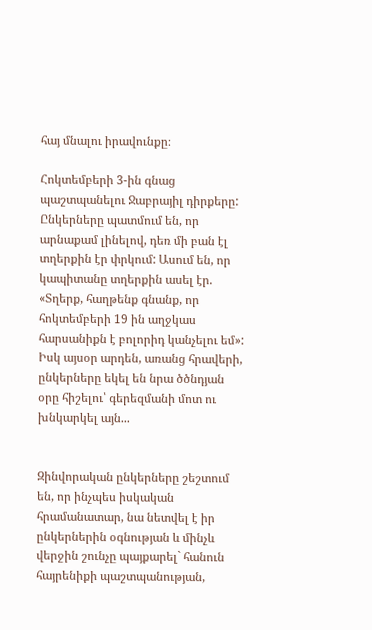հայ մնալու իրավունքը։

Հոկտեմբերի 3-ին գնաց պաշտպանելու Ջաբրայիլ դիրքերը:
Ընկերները պատմում են, որ արնաքամ լինելով, դեռ մի բան էլ տղերքին էր փրկում: Ասում են, որ կապիտանը տղերքին ասել էր.
«Տղերք, հաղթենք գնանք, որ հոկտեմբերի 19 ին աղջկաս հարսանիքն է բոլորիդ կանչելու եմ»:
Իսկ այսօր արդեն, առանց հրավերի, ընկերները եկել են նրա ծծնդյան օրը հիշելու՝ գերեզմանի մոտ ու խնկարկել այն...


Զինվորական ընկերները շեշտում են, որ ինչպես իսկական հրամանատար, նա նետվել է իր ընկերներին օգնության և մինչև վերջին շունչը պայքարել` հանուն հայրենիքի պաշտպանության,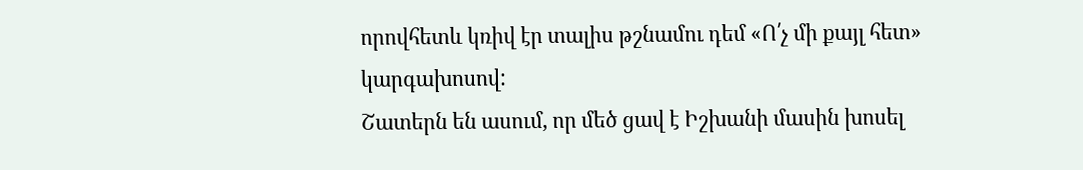որովհետև կռիվ էր տալիս թշնամու դեմ «Ո՛չ մի քայլ հետ» կարգախոսով:
Շատերն են ասում, որ մեծ ցավ է Իշխանի մասին խոսել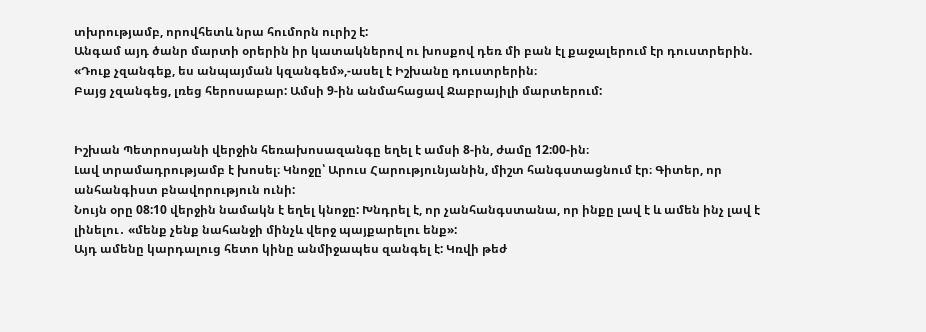տխրությամբ, որովհետև նրա հումորն ուրիշ է:
Անգամ այդ ծանր մարտի օրերին իր կատակներով ու խոսքով դեռ մի բան էլ քաջալերում էր դուստրերին.
«Դուք չզանգեք, ես անպայման կզանգեմ»,-ասել է Իշխանը դուստրերին։
Բայց չզանգեց, լռեց հերոսաբար: Ամսի 9-ին անմահացավ Ջաբրայիլի մարտերում:


Իշխան Պետրոսյանի վերջին հեռախոսազանգը եղել է ամսի 8-ին, ժամը 12:00-ին։
Լավ տրամադրությամբ է խոսել։ Կնոջը՝ Արուս Հարությունյանին, միշտ հանգստացնում էր։ Գիտեր, որ անհանգիստ բնավորություն ունի:
Նույն օրը 08:10 վերջին նամակն է եղել կնոջը: Խնդրել է, որ չանհանգստանա, որ ինքը լավ է և ամեն ինչ լավ է լինելու․ «մենք չենք նահանջի մինչև վերջ պայքարելու ենք»:
Այդ ամենը կարդալուց հետո կինը անմիջապես զանգել է: Կռվի թեժ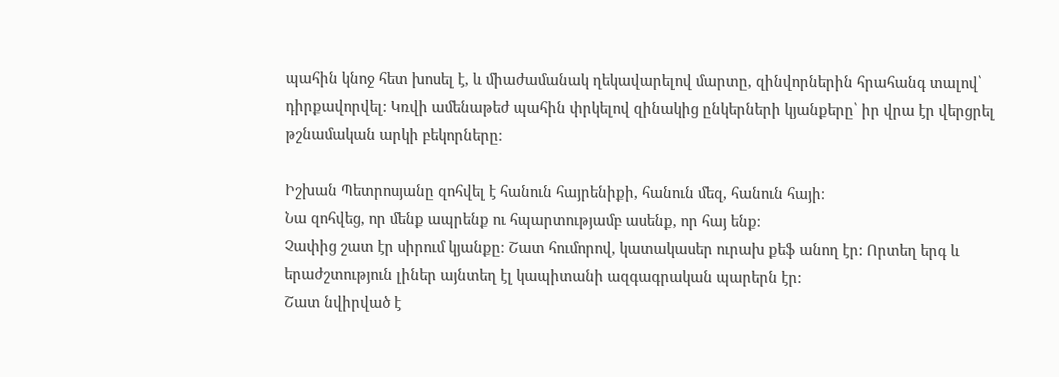պահին կնոջ հետ խոսել է, և միաժամանակ ղեկավարելով մարտը, զինվորներին հրահանգ տալով՝ դիրքավորվել: Կռվի ամենաթեժ պահին փրկելով զինակից ընկերների կյանքերը՝ իր վրա էր վերցրել թշնամական արկի բեկորները։

Իշխան Պետրոսյանը զոհվել է հանուն հայրենիքի, հանուն մեզ, հանուն հայի։
Նա զոհվեց, որ մենք ապրենք ու հպարտությամբ ասենք, որ հայ ենք։
Չափից շատ էր սիրում կյանքը։ Շատ հումորով, կատակասեր ուրախ քեֆ անող էր: Որտեղ երգ և երաժշտություն լիներ այնտեղ էլ կապիտանի ազգագրական պարերն էր:
Շատ նվիրված է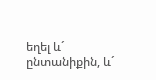եղել և´ ընտանիքին, և´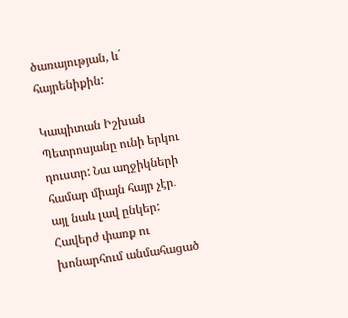ծառայության, և´ հայրենիքին:

Կապիտան Իշխան Պետրոսյանը ունի երկու դուստր: Նա աղջիկների համար միայն հայր չէր․ այլ նաև լավ ընկեր:
Հավերժ փառք ու խոնարհում անմահացած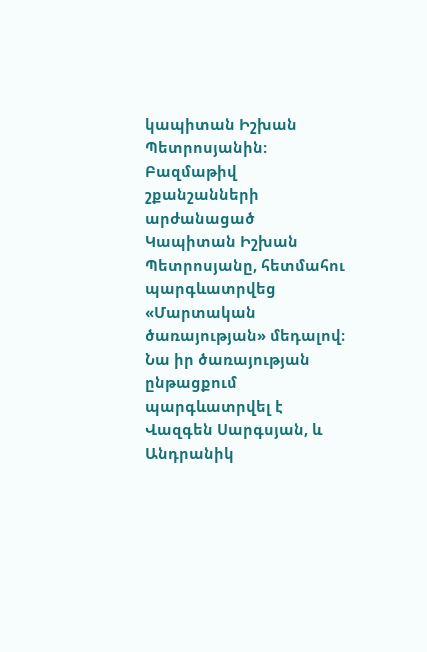կապիտան Իշխան Պետրոսյանին:
Բազմաթիվ շքանշանների արժանացած Կապիտան Իշխան Պետրոսյանը, հետմահու պարգևատրվեց «Մարտական ծառայության» մեդալով։
Նա իր ծառայության ընթացքում պարգևատրվել է Վազգեն Սարգսյան, և Անդրանիկ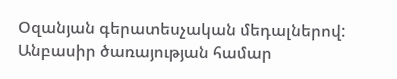Օզանյան գերատեսչական մեդալներով:
Անբասիր ծառայության համար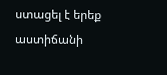ստացել է երեք աստիճանի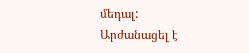մեդալ:
Արժանացել է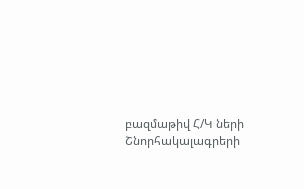բազմաթիվ Հ/Կ ների Շնորհակալագրերի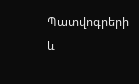Պատվոգրերի և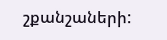շքանշաների: